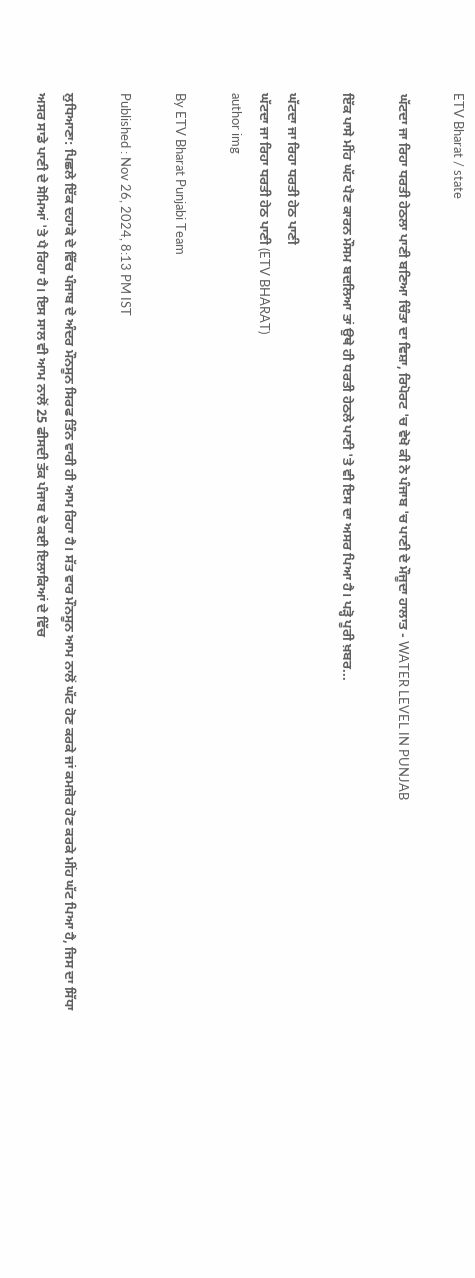ETV Bharat / state

ਘੱਟਦਾ ਜਾ ਰਿਹਾ ਧਰਤੀ ਹੇਠਲਾ ਪਾਣੀ ਬਣਿਆ ਚਿੰਤਾ ਦਾ ਵਿਸ਼ਾ, ਰਿਪੋਰਟ 'ਚ ਵੇਖੋ ਕੀ ਨੇ ਪੰਜਾਬ 'ਚ ਪਾਣੀ ਦੇ ਮੌਜੂਦਾ ਹਾਲਾਤ - WATER LEVEL IN PUNJAB

ਇੱਕ ਪਾਸੇ ਮੀਂਹ ਘੱਟ ਪੈਣ ਕਾਰਨ ਮੌਸਮ ਬਦਲਿਆ ਤਾਂ ਉਥੇ ਹੀ ਧਰਤੀ ਹੇਠਲੇ ਪਾਣੀ 'ਤੇ ਵੀ ਇਸ ਦਾ ਅਸਰ ਪਿਆ ਹੈ। ਪੜ੍ਹੋ ਪੂਰੀ ਖ਼ਬਰ...

ਘੱਟਦਾ ਜਾ ਰਿਹਾ ਧਰਤੀ ਹੇਠ ਪਾਣੀ
ਘੱਟਦਾ ਜਾ ਰਿਹਾ ਧਰਤੀ ਹੇਠ ਪਾਣੀ (ETV BHARAT)
author img

By ETV Bharat Punjabi Team

Published : Nov 26, 2024, 8:13 PM IST

ਲੁਧਿਆਣਾ: ਪਿਛਲੇ ਇੱਕ ਦਹਾਕੇ ਦੇ ਵਿੱਚ ਪੰਜਾਬ ਦੇ ਅੰਦਰ ਮੌਨਸੂਨ ਸਿਰਫ ਤਿੰਨ ਵਾਰੀ ਹੀ ਆਮ ਰਿਹਾ ਹੈ। ਸੱਤ ਵਾਰ ਮੌਨਸੂਨ ਆਮ ਨਾਲੋਂ ਘੱਟ ਹੋਣ ਕਰਕੇ ਜਾਂ ਕਮਜ਼ੋਰ ਹੋਣ ਕਰਕੇ ਮੀਂਹ ਘੱਟ ਪਿਆ ਹੈ, ਜਿਸ ਦਾ ਸਿੱਧਾ ਅਸਰ ਸਾਡੇ ਪਾਣੀ ਦੇ ਸੋਮਿਆਂ 'ਤੇ ਪੈ ਰਿਹਾ ਹੈ। ਇਸ ਸਾਲ ਵੀ ਆਮ ਨਾਲੋਂ 25 ਫੀਸਦੀ ਤੱਕ ਪੰਜਾਬ ਦੇ ਕਈ ਇਲਾਕਿਆਂ ਦੇ ਵਿੱਚ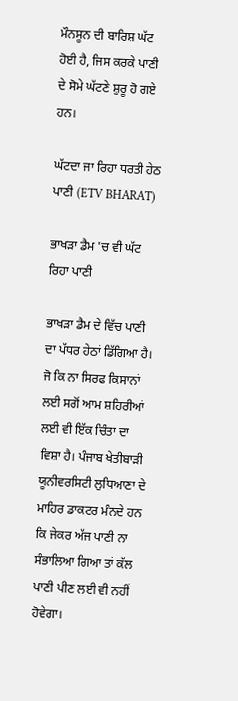ਮੌਨਸੂਨ ਦੀ ਬਾਰਿਸ਼ ਘੱਟ ਹੋਈ ਹੈ, ਜਿਸ ਕਰਕੇ ਪਾਣੀ ਦੇ ਸੋਮੇ ਘੱਟਣੇ ਸ਼ੁਰੂ ਹੋ ਗਏ ਹਨ।

ਘੱਟਦਾ ਜਾ ਰਿਹਾ ਧਰਤੀ ਹੇਠ ਪਾਣੀ (ETV BHARAT)

ਭਾਖੜਾ ਡੈਮ 'ਚ ਵੀ ਘੱਟ ਰਿਹਾ ਪਾਣੀ

ਭਾਖੜਾ ਡੈਮ ਦੇ ਵਿੱਚ ਪਾਣੀ ਦਾ ਪੱਧਰ ਹੇਠਾਂ ਡਿੱਗਿਆ ਹੈ। ਜੋ ਕਿ ਨਾ ਸਿਰਫ ਕਿਸਾਨਾਂ ਲਈ ਸਗੋਂ ਆਮ ਸ਼ਹਿਰੀਆਂ ਲਈ ਵੀ ਇੱਕ ਚਿੰਤਾ ਦਾ ਵਿਸ਼ਾ ਹੈ। ਪੰਜਾਬ ਖੇਤੀਬਾੜੀ ਯੂਨੀਵਰਸਿਟੀ ਲੁਧਿਆਣਾ ਦੇ ਮਾਹਿਰ ਡਾਕਟਰ ਮੰਨਦੇ ਹਨ ਕਿ ਜੇਕਰ ਅੱਜ ਪਾਣੀ ਨਾ ਸੰਭਾਲਿਆ ਗਿਆ ਤਾਂ ਕੱਲ ਪਾਣੀ ਪੀਣ ਲਈ ਵੀ ਨਹੀਂ ਹੋਵੇਗਾ।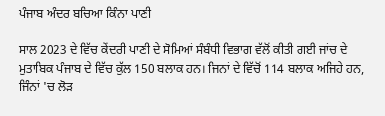ਪੰਜਾਬ ਅੰਦਰ ਬਚਿਆ ਕਿੰਨਾ ਪਾਣੀ

ਸਾਲ 2023 ਦੇ ਵਿੱਚ ਕੇਂਦਰੀ ਪਾਣੀ ਦੇ ਸੋਮਿਆਂ ਸੰਬੰਧੀ ਵਿਭਾਗ ਵੱਲੋਂ ਕੀਤੀ ਗਈ ਜਾਂਚ ਦੇ ਮੁਤਾਬਿਕ ਪੰਜਾਬ ਦੇ ਵਿੱਚ ਕੁੱਲ 150 ਬਲਾਕ ਹਨ। ਜਿਨਾਂ ਦੇ ਵਿੱਚੋਂ 114 ਬਲਾਕ ਅਜਿਹੇ ਹਨ, ਜਿੰਨਾਂ 'ਚ ਲੋੜ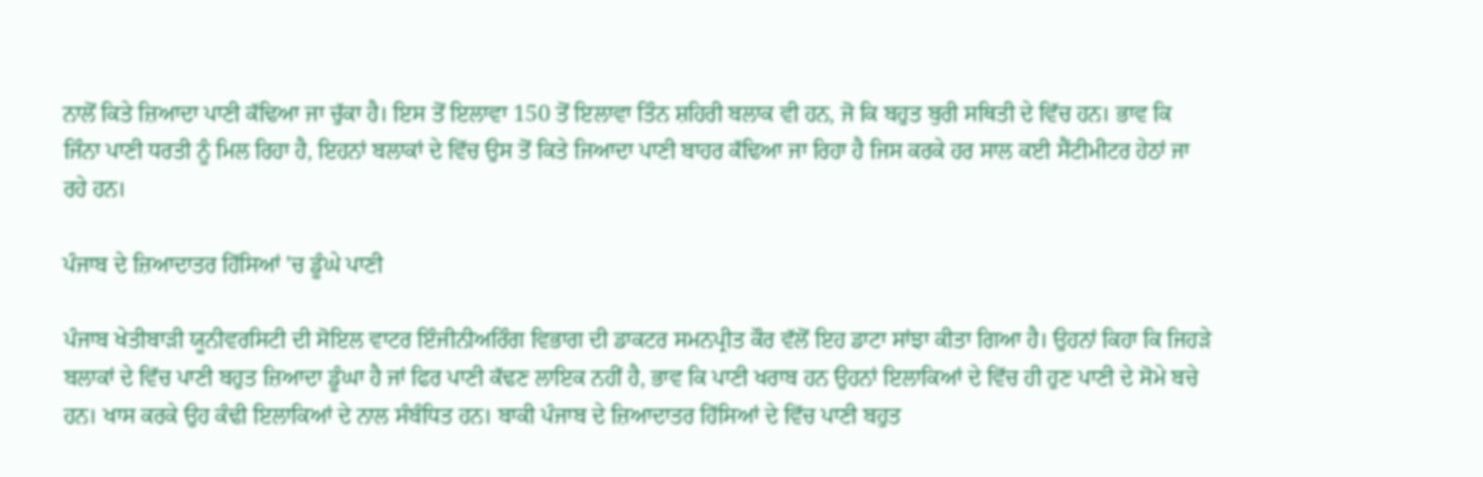ਨਾਲੋਂ ਕਿਤੇ ਜ਼ਿਆਦਾ ਪਾਣੀ ਕੱਢਿਆ ਜਾ ਚੁੱਕਾ ਹੈ। ਇਸ ਤੋਂ ਇਲਾਵਾ 150 ਤੋਂ ਇਲਾਵਾ ਤਿੰਨ ਸ਼ਹਿਰੀ ਬਲਾਕ ਵੀ ਹਨ, ਜੋ ਕਿ ਬਹੁਤ ਬੁਰੀ ਸਥਿਤੀ ਦੇ ਵਿੱਚ ਹਨ। ਭਾਵ ਕਿ ਜਿੰਨਾ ਪਾਣੀ ਧਰਤੀ ਨੂੰ ਮਿਲ ਰਿਹਾ ਹੈ, ਇਹਨਾਂ ਬਲਾਕਾਂ ਦੇ ਵਿੱਚ ਉਸ ਤੋਂ ਕਿਤੇ ਜਿਆਦਾ ਪਾਣੀ ਬਾਹਰ ਕੱਢਿਆ ਜਾ ਰਿਹਾ ਹੈ ਜਿਸ ਕਰਕੇ ਹਰ ਸਾਲ ਕਈ ਸੈਂਟੀਮੀਟਰ ਹੇਠਾਂ ਜਾ ਰਹੇ ਹਨ।

ਪੰਜਾਬ ਦੇ ਜ਼ਿਆਦਾਤਰ ਹਿੱਸਿਆਂ 'ਚ ਡੂੰਘੇ ਪਾਣੀ

ਪੰਜਾਬ ਖੇਤੀਬਾੜੀ ਯੂਨੀਵਰਸਿਟੀ ਦੀ ਸੋਇਲ ਵਾਟਰ ਇੰਜੀਨੀਅਰਿੰਗ ਵਿਭਾਗ ਦੀ ਡਾਕਟਰ ਸਮਨਪ੍ਰੀਤ ਕੌਰ ਵੱਲੋਂ ਇਹ ਡਾਟਾ ਸਾਂਝਾ ਕੀਤਾ ਗਿਆ ਹੈ। ਉਹਨਾਂ ਕਿਹਾ ਕਿ ਜਿਹੜੇ ਬਲਾਕਾਂ ਦੇ ਵਿੱਚ ਪਾਣੀ ਬਹੁਤ ਜ਼ਿਆਦਾ ਡੂੰਘਾ ਹੈ ਜਾਂ ਫਿਰ ਪਾਣੀ ਕੱਢਣ ਲਾਇਕ ਨਹੀਂ ਹੈ, ਭਾਵ ਕਿ ਪਾਣੀ ਖਰਾਬ ਹਨ ਉਹਨਾਂ ਇਲਾਕਿਆਂ ਦੇ ਵਿੱਚ ਹੀ ਹੁਣ ਪਾਣੀ ਦੇ ਸੋਮੇ ਬਚੇ ਹਨ। ਖਾਸ ਕਰਕੇ ਉਹ ਕੰਢੀ ਇਲਾਕਿਆਂ ਦੇ ਨਾਲ ਸੰਬੰਧਿਤ ਹਨ। ਬਾਕੀ ਪੰਜਾਬ ਦੇ ਜ਼ਿਆਦਾਤਰ ਹਿੱਸਿਆਂ ਦੇ ਵਿੱਚ ਪਾਣੀ ਬਹੁਤ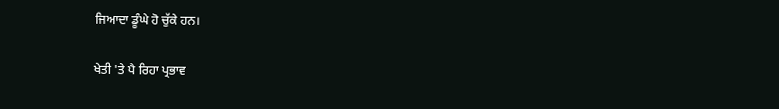ਜਿਆਦਾ ਡੂੰਘੇ ਹੋ ਚੁੱਕੇ ਹਨ।

ਖੇਤੀ 'ਤੇ ਪੈ ਰਿਹਾ ਪ੍ਰਭਾਵ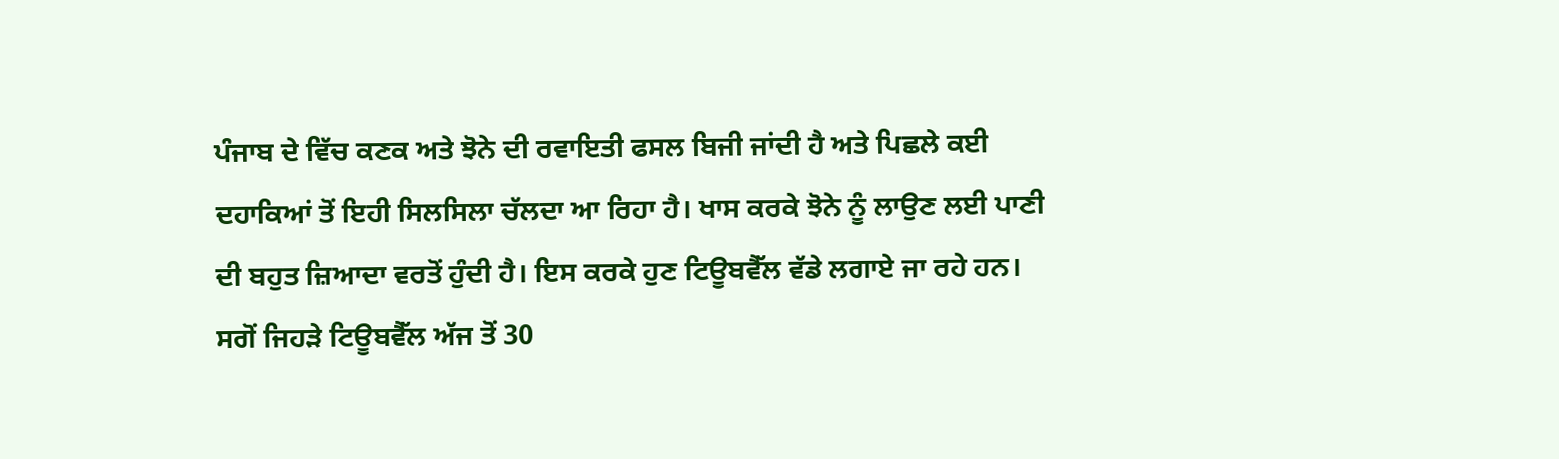ਪੰਜਾਬ ਦੇ ਵਿੱਚ ਕਣਕ ਅਤੇ ਝੋਨੇ ਦੀ ਰਵਾਇਤੀ ਫਸਲ ਬਿਜੀ ਜਾਂਦੀ ਹੈ ਅਤੇ ਪਿਛਲੇ ਕਈ ਦਹਾਕਿਆਂ ਤੋਂ ਇਹੀ ਸਿਲਸਿਲਾ ਚੱਲਦਾ ਆ ਰਿਹਾ ਹੈ। ਖਾਸ ਕਰਕੇ ਝੋਨੇ ਨੂੰ ਲਾਉਣ ਲਈ ਪਾਣੀ ਦੀ ਬਹੁਤ ਜ਼ਿਆਦਾ ਵਰਤੋਂ ਹੁੰਦੀ ਹੈ। ਇਸ ਕਰਕੇ ਹੁਣ ਟਿਊਬਵੈੱਲ ਵੱਡੇ ਲਗਾਏ ਜਾ ਰਹੇ ਹਨ। ਸਗੋਂ ਜਿਹੜੇ ਟਿਊਬਵੈੱਲ ਅੱਜ ਤੋਂ 30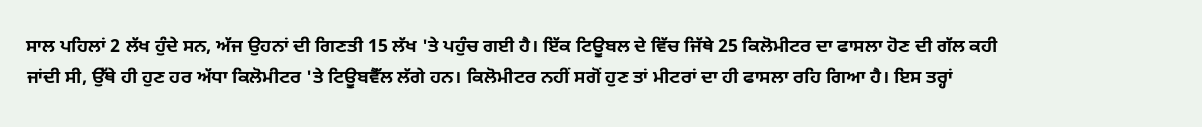ਸਾਲ ਪਹਿਲਾਂ 2 ਲੱਖ ਹੁੰਦੇ ਸਨ, ਅੱਜ ਉਹਨਾਂ ਦੀ ਗਿਣਤੀ 15 ਲੱਖ 'ਤੇ ਪਹੁੰਚ ਗਈ ਹੈ। ਇੱਕ ਟਿਊਬਲ ਦੇ ਵਿੱਚ ਜਿੱਥੇ 25 ਕਿਲੋਮੀਟਰ ਦਾ ਫਾਸਲਾ ਹੋਣ ਦੀ ਗੱਲ ਕਹੀ ਜਾਂਦੀ ਸੀ, ਉੱਥੇ ਹੀ ਹੁਣ ਹਰ ਅੱਧਾ ਕਿਲੋਮੀਟਰ 'ਤੇ ਟਿਊਬਵੈੱਲ ਲੱਗੇ ਹਨ। ਕਿਲੋਮੀਟਰ ਨਹੀਂ ਸਗੋਂ ਹੁਣ ਤਾਂ ਮੀਟਰਾਂ ਦਾ ਹੀ ਫਾਸਲਾ ਰਹਿ ਗਿਆ ਹੈ। ਇਸ ਤਰ੍ਹਾਂ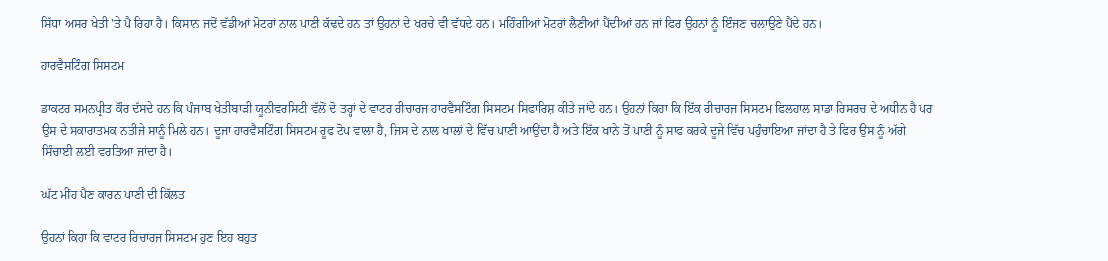ਸਿੱਧਾ ਅਸਰ ਖੇਤੀ 'ਤੇ ਪੈ ਰਿਹਾ ਹੈ। ਕਿਸਾਨ ਜਦੋਂ ਵੱਡੀਆਂ ਮੋਟਰਾਂ ਨਾਲ ਪਾਣੀ ਕੱਢਦੇ ਹਨ ਤਾਂ ਉਹਨਾਂ ਦੇ ਖਰਚੇ ਵੀ ਵੱਧਦੇ ਹਨ। ਮਹਿੰਗੀਆਂ ਮੋਟਰਾਂ ਲੈਣੀਆਂ ਪੈਂਦੀਆਂ ਹਨ ਜਾਂ ਫਿਰ ਉਹਨਾਂ ਨੂੰ ਇੰਜਣ ਚਲਾਉਣੇ ਪੈਂਦੇ ਹਨ।

ਹਾਰਵੈਸਟਿੰਗ ਸਿਸਟਮ

ਡਾਕਟਰ ਸਮਨਪ੍ਰੀਤ ਕੌਰ ਦੱਸਦੇ ਹਨ ਕਿ ਪੰਜਾਬ ਖੇਤੀਬਾੜੀ ਯੂਨੀਵਰਸਿਟੀ ਵੱਲੋਂ ਦੋ ਤਰ੍ਹਾਂ ਦੇ ਵਾਟਰ ਰੀਚਾਰਜ ਹਾਰਵੈਸਟਿੰਗ ਸਿਸਟਮ ਸਿਫਾਰਿਸ਼ ਕੀਤੇ ਜਾਂਦੇ ਹਨ। ਉਹਨਾਂ ਕਿਹਾ ਕਿ ਇੱਕ ਰੀਚਾਰਜ ਸਿਸਟਮ ਫਿਲਹਾਲ ਸਾਡਾ ਰਿਸਰਚ ਦੇ ਅਧੀਨ ਹੈ ਪਰ ਉਸ ਦੇ ਸਕਾਰਾਤਮਕ ਨਤੀਜੇ ਸਾਨੂੰ ਮਿਲੇ ਹਨ। ਦੂਜਾ ਹਾਰਵੈਸਟਿੰਗ ਸਿਸਟਮ ਰੂਫ ਟੋਪ ਵਾਲਾ ਹੈ, ਜਿਸ ਦੇ ਨਾਲ ਖਾਲਾਂ ਦੇ ਵਿੱਚ ਪਾਣੀ ਆਉਂਦਾ ਹੈ ਅਤੇ ਇੱਕ ਖਾਨੇ ਤੋਂ ਪਾਣੀ ਨੂੰ ਸਾਫ ਕਰਕੇ ਦੂਜੇ ਵਿੱਚ ਪਹੁੰਚਾਇਆ ਜਾਂਦਾ ਹੈ ਤੇ ਫਿਰ ਉਸ ਨੂੰ ਅੱਗੇ ਸਿੰਚਾਈ ਲਈ ਵਰਤਿਆ ਜਾਂਦਾ ਹੈ।

ਘੱਟ ਮੀਂਹ ਪੈਣ ਕਾਰਨ ਪਾਣੀ ਦੀ ਕਿੱਲਤ

ਉਹਨਾਂ ਕਿਹਾ ਕਿ ਵਾਟਰ ਰਿਚਾਰਜ ਸਿਸਟਮ ਹੁਣ ਇਹ ਬਹੁਤ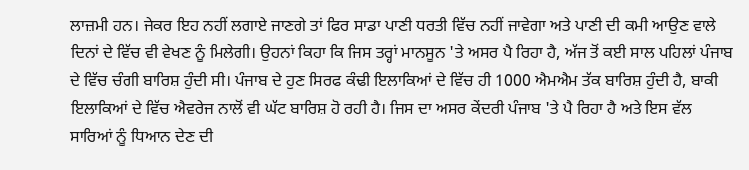ਲਾਜ਼ਮੀ ਹਨ। ਜੇਕਰ ਇਹ ਨਹੀਂ ਲਗਾਏ ਜਾਣਗੇ ਤਾਂ ਫਿਰ ਸਾਡਾ ਪਾਣੀ ਧਰਤੀ ਵਿੱਚ ਨਹੀਂ ਜਾਵੇਗਾ ਅਤੇ ਪਾਣੀ ਦੀ ਕਮੀ ਆਉਣ ਵਾਲੇ ਦਿਨਾਂ ਦੇ ਵਿੱਚ ਵੀ ਵੇਖਣ ਨੂੰ ਮਿਲੇਗੀ। ਉਹਨਾਂ ਕਿਹਾ ਕਿ ਜਿਸ ਤਰ੍ਹਾਂ ਮਾਨਸੂਨ 'ਤੇ ਅਸਰ ਪੈ ਰਿਹਾ ਹੈ, ਅੱਜ ਤੋਂ ਕਈ ਸਾਲ ਪਹਿਲਾਂ ਪੰਜਾਬ ਦੇ ਵਿੱਚ ਚੰਗੀ ਬਾਰਿਸ਼ ਹੁੰਦੀ ਸੀ। ਪੰਜਾਬ ਦੇ ਹੁਣ ਸਿਰਫ ਕੰਢੀ ਇਲਾਕਿਆਂ ਦੇ ਵਿੱਚ ਹੀ 1000 ਐਮਐਮ ਤੱਕ ਬਾਰਿਸ਼ ਹੁੰਦੀ ਹੈ, ਬਾਕੀ ਇਲਾਕਿਆਂ ਦੇ ਵਿੱਚ ਐਵਰੇਜ ਨਾਲੋਂ ਵੀ ਘੱਟ ਬਾਰਿਸ਼ ਹੋ ਰਹੀ ਹੈ। ਜਿਸ ਦਾ ਅਸਰ ਕੇਂਦਰੀ ਪੰਜਾਬ 'ਤੇ ਪੈ ਰਿਹਾ ਹੈ ਅਤੇ ਇਸ ਵੱਲ ਸਾਰਿਆਂ ਨੂੰ ਧਿਆਨ ਦੇਣ ਦੀ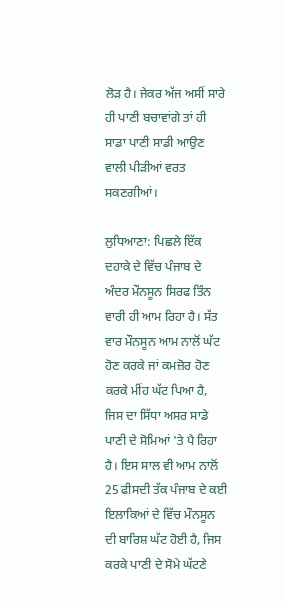ਲੋੜ ਹੈ। ਜੇਕਰ ਅੱਜ ਅਸੀਂ ਸਾਰੇ ਹੀ ਪਾਣੀ ਬਚਾਵਾਂਗੇ ਤਾਂ ਹੀ ਸਾਡਾ ਪਾਣੀ ਸਾਡੀ ਆਉਣ ਵਾਲੀ ਪੀੜੀਆਂ ਵਰਤ ਸਕਣਗੀਆਂ।

ਲੁਧਿਆਣਾ: ਪਿਛਲੇ ਇੱਕ ਦਹਾਕੇ ਦੇ ਵਿੱਚ ਪੰਜਾਬ ਦੇ ਅੰਦਰ ਮੌਨਸੂਨ ਸਿਰਫ ਤਿੰਨ ਵਾਰੀ ਹੀ ਆਮ ਰਿਹਾ ਹੈ। ਸੱਤ ਵਾਰ ਮੌਨਸੂਨ ਆਮ ਨਾਲੋਂ ਘੱਟ ਹੋਣ ਕਰਕੇ ਜਾਂ ਕਮਜ਼ੋਰ ਹੋਣ ਕਰਕੇ ਮੀਂਹ ਘੱਟ ਪਿਆ ਹੈ, ਜਿਸ ਦਾ ਸਿੱਧਾ ਅਸਰ ਸਾਡੇ ਪਾਣੀ ਦੇ ਸੋਮਿਆਂ 'ਤੇ ਪੈ ਰਿਹਾ ਹੈ। ਇਸ ਸਾਲ ਵੀ ਆਮ ਨਾਲੋਂ 25 ਫੀਸਦੀ ਤੱਕ ਪੰਜਾਬ ਦੇ ਕਈ ਇਲਾਕਿਆਂ ਦੇ ਵਿੱਚ ਮੌਨਸੂਨ ਦੀ ਬਾਰਿਸ਼ ਘੱਟ ਹੋਈ ਹੈ, ਜਿਸ ਕਰਕੇ ਪਾਣੀ ਦੇ ਸੋਮੇ ਘੱਟਣੇ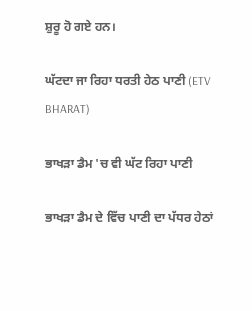ਸ਼ੁਰੂ ਹੋ ਗਏ ਹਨ।

ਘੱਟਦਾ ਜਾ ਰਿਹਾ ਧਰਤੀ ਹੇਠ ਪਾਣੀ (ETV BHARAT)

ਭਾਖੜਾ ਡੈਮ 'ਚ ਵੀ ਘੱਟ ਰਿਹਾ ਪਾਣੀ

ਭਾਖੜਾ ਡੈਮ ਦੇ ਵਿੱਚ ਪਾਣੀ ਦਾ ਪੱਧਰ ਹੇਠਾਂ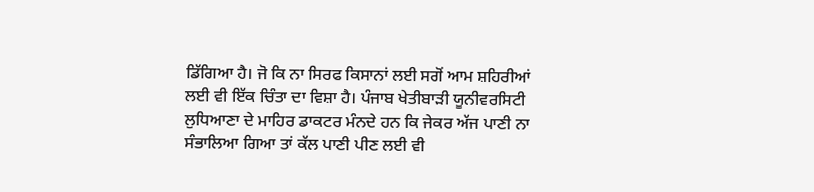ਡਿੱਗਿਆ ਹੈ। ਜੋ ਕਿ ਨਾ ਸਿਰਫ ਕਿਸਾਨਾਂ ਲਈ ਸਗੋਂ ਆਮ ਸ਼ਹਿਰੀਆਂ ਲਈ ਵੀ ਇੱਕ ਚਿੰਤਾ ਦਾ ਵਿਸ਼ਾ ਹੈ। ਪੰਜਾਬ ਖੇਤੀਬਾੜੀ ਯੂਨੀਵਰਸਿਟੀ ਲੁਧਿਆਣਾ ਦੇ ਮਾਹਿਰ ਡਾਕਟਰ ਮੰਨਦੇ ਹਨ ਕਿ ਜੇਕਰ ਅੱਜ ਪਾਣੀ ਨਾ ਸੰਭਾਲਿਆ ਗਿਆ ਤਾਂ ਕੱਲ ਪਾਣੀ ਪੀਣ ਲਈ ਵੀ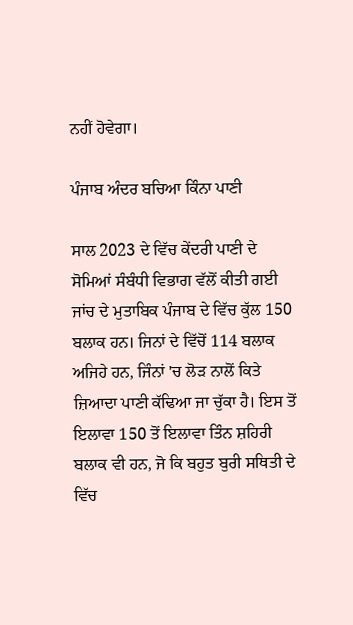ਨਹੀਂ ਹੋਵੇਗਾ।

ਪੰਜਾਬ ਅੰਦਰ ਬਚਿਆ ਕਿੰਨਾ ਪਾਣੀ

ਸਾਲ 2023 ਦੇ ਵਿੱਚ ਕੇਂਦਰੀ ਪਾਣੀ ਦੇ ਸੋਮਿਆਂ ਸੰਬੰਧੀ ਵਿਭਾਗ ਵੱਲੋਂ ਕੀਤੀ ਗਈ ਜਾਂਚ ਦੇ ਮੁਤਾਬਿਕ ਪੰਜਾਬ ਦੇ ਵਿੱਚ ਕੁੱਲ 150 ਬਲਾਕ ਹਨ। ਜਿਨਾਂ ਦੇ ਵਿੱਚੋਂ 114 ਬਲਾਕ ਅਜਿਹੇ ਹਨ, ਜਿੰਨਾਂ 'ਚ ਲੋੜ ਨਾਲੋਂ ਕਿਤੇ ਜ਼ਿਆਦਾ ਪਾਣੀ ਕੱਢਿਆ ਜਾ ਚੁੱਕਾ ਹੈ। ਇਸ ਤੋਂ ਇਲਾਵਾ 150 ਤੋਂ ਇਲਾਵਾ ਤਿੰਨ ਸ਼ਹਿਰੀ ਬਲਾਕ ਵੀ ਹਨ, ਜੋ ਕਿ ਬਹੁਤ ਬੁਰੀ ਸਥਿਤੀ ਦੇ ਵਿੱਚ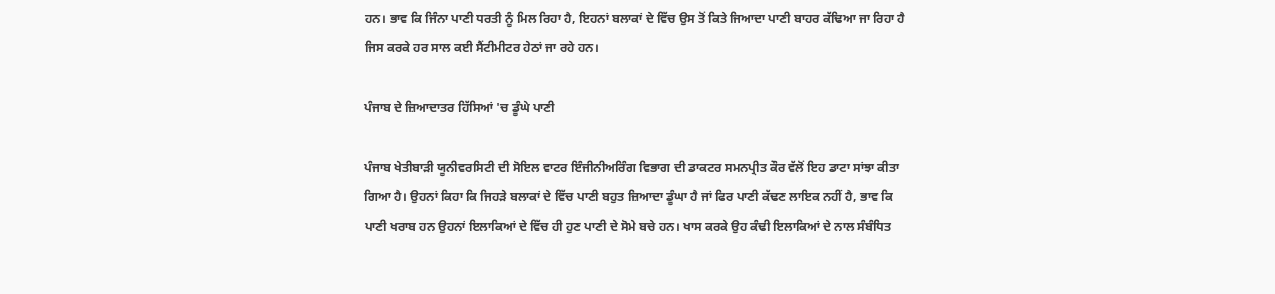ਹਨ। ਭਾਵ ਕਿ ਜਿੰਨਾ ਪਾਣੀ ਧਰਤੀ ਨੂੰ ਮਿਲ ਰਿਹਾ ਹੈ, ਇਹਨਾਂ ਬਲਾਕਾਂ ਦੇ ਵਿੱਚ ਉਸ ਤੋਂ ਕਿਤੇ ਜਿਆਦਾ ਪਾਣੀ ਬਾਹਰ ਕੱਢਿਆ ਜਾ ਰਿਹਾ ਹੈ ਜਿਸ ਕਰਕੇ ਹਰ ਸਾਲ ਕਈ ਸੈਂਟੀਮੀਟਰ ਹੇਠਾਂ ਜਾ ਰਹੇ ਹਨ।

ਪੰਜਾਬ ਦੇ ਜ਼ਿਆਦਾਤਰ ਹਿੱਸਿਆਂ 'ਚ ਡੂੰਘੇ ਪਾਣੀ

ਪੰਜਾਬ ਖੇਤੀਬਾੜੀ ਯੂਨੀਵਰਸਿਟੀ ਦੀ ਸੋਇਲ ਵਾਟਰ ਇੰਜੀਨੀਅਰਿੰਗ ਵਿਭਾਗ ਦੀ ਡਾਕਟਰ ਸਮਨਪ੍ਰੀਤ ਕੌਰ ਵੱਲੋਂ ਇਹ ਡਾਟਾ ਸਾਂਝਾ ਕੀਤਾ ਗਿਆ ਹੈ। ਉਹਨਾਂ ਕਿਹਾ ਕਿ ਜਿਹੜੇ ਬਲਾਕਾਂ ਦੇ ਵਿੱਚ ਪਾਣੀ ਬਹੁਤ ਜ਼ਿਆਦਾ ਡੂੰਘਾ ਹੈ ਜਾਂ ਫਿਰ ਪਾਣੀ ਕੱਢਣ ਲਾਇਕ ਨਹੀਂ ਹੈ, ਭਾਵ ਕਿ ਪਾਣੀ ਖਰਾਬ ਹਨ ਉਹਨਾਂ ਇਲਾਕਿਆਂ ਦੇ ਵਿੱਚ ਹੀ ਹੁਣ ਪਾਣੀ ਦੇ ਸੋਮੇ ਬਚੇ ਹਨ। ਖਾਸ ਕਰਕੇ ਉਹ ਕੰਢੀ ਇਲਾਕਿਆਂ ਦੇ ਨਾਲ ਸੰਬੰਧਿਤ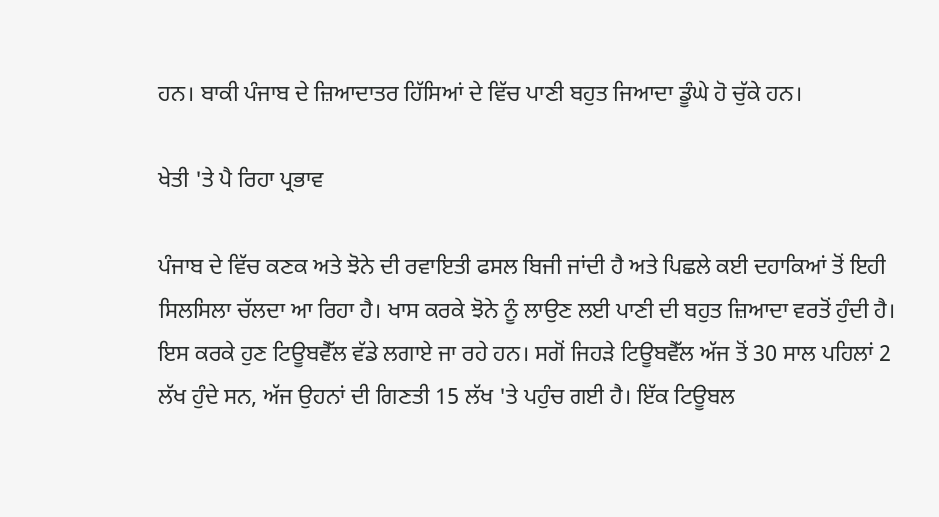ਹਨ। ਬਾਕੀ ਪੰਜਾਬ ਦੇ ਜ਼ਿਆਦਾਤਰ ਹਿੱਸਿਆਂ ਦੇ ਵਿੱਚ ਪਾਣੀ ਬਹੁਤ ਜਿਆਦਾ ਡੂੰਘੇ ਹੋ ਚੁੱਕੇ ਹਨ।

ਖੇਤੀ 'ਤੇ ਪੈ ਰਿਹਾ ਪ੍ਰਭਾਵ

ਪੰਜਾਬ ਦੇ ਵਿੱਚ ਕਣਕ ਅਤੇ ਝੋਨੇ ਦੀ ਰਵਾਇਤੀ ਫਸਲ ਬਿਜੀ ਜਾਂਦੀ ਹੈ ਅਤੇ ਪਿਛਲੇ ਕਈ ਦਹਾਕਿਆਂ ਤੋਂ ਇਹੀ ਸਿਲਸਿਲਾ ਚੱਲਦਾ ਆ ਰਿਹਾ ਹੈ। ਖਾਸ ਕਰਕੇ ਝੋਨੇ ਨੂੰ ਲਾਉਣ ਲਈ ਪਾਣੀ ਦੀ ਬਹੁਤ ਜ਼ਿਆਦਾ ਵਰਤੋਂ ਹੁੰਦੀ ਹੈ। ਇਸ ਕਰਕੇ ਹੁਣ ਟਿਊਬਵੈੱਲ ਵੱਡੇ ਲਗਾਏ ਜਾ ਰਹੇ ਹਨ। ਸਗੋਂ ਜਿਹੜੇ ਟਿਊਬਵੈੱਲ ਅੱਜ ਤੋਂ 30 ਸਾਲ ਪਹਿਲਾਂ 2 ਲੱਖ ਹੁੰਦੇ ਸਨ, ਅੱਜ ਉਹਨਾਂ ਦੀ ਗਿਣਤੀ 15 ਲੱਖ 'ਤੇ ਪਹੁੰਚ ਗਈ ਹੈ। ਇੱਕ ਟਿਊਬਲ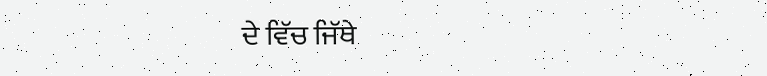ਦੇ ਵਿੱਚ ਜਿੱਥੇ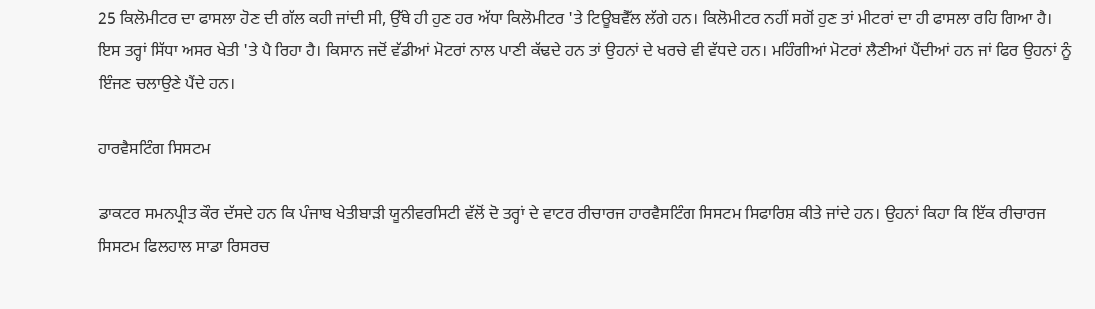25 ਕਿਲੋਮੀਟਰ ਦਾ ਫਾਸਲਾ ਹੋਣ ਦੀ ਗੱਲ ਕਹੀ ਜਾਂਦੀ ਸੀ, ਉੱਥੇ ਹੀ ਹੁਣ ਹਰ ਅੱਧਾ ਕਿਲੋਮੀਟਰ 'ਤੇ ਟਿਊਬਵੈੱਲ ਲੱਗੇ ਹਨ। ਕਿਲੋਮੀਟਰ ਨਹੀਂ ਸਗੋਂ ਹੁਣ ਤਾਂ ਮੀਟਰਾਂ ਦਾ ਹੀ ਫਾਸਲਾ ਰਹਿ ਗਿਆ ਹੈ। ਇਸ ਤਰ੍ਹਾਂ ਸਿੱਧਾ ਅਸਰ ਖੇਤੀ 'ਤੇ ਪੈ ਰਿਹਾ ਹੈ। ਕਿਸਾਨ ਜਦੋਂ ਵੱਡੀਆਂ ਮੋਟਰਾਂ ਨਾਲ ਪਾਣੀ ਕੱਢਦੇ ਹਨ ਤਾਂ ਉਹਨਾਂ ਦੇ ਖਰਚੇ ਵੀ ਵੱਧਦੇ ਹਨ। ਮਹਿੰਗੀਆਂ ਮੋਟਰਾਂ ਲੈਣੀਆਂ ਪੈਂਦੀਆਂ ਹਨ ਜਾਂ ਫਿਰ ਉਹਨਾਂ ਨੂੰ ਇੰਜਣ ਚਲਾਉਣੇ ਪੈਂਦੇ ਹਨ।

ਹਾਰਵੈਸਟਿੰਗ ਸਿਸਟਮ

ਡਾਕਟਰ ਸਮਨਪ੍ਰੀਤ ਕੌਰ ਦੱਸਦੇ ਹਨ ਕਿ ਪੰਜਾਬ ਖੇਤੀਬਾੜੀ ਯੂਨੀਵਰਸਿਟੀ ਵੱਲੋਂ ਦੋ ਤਰ੍ਹਾਂ ਦੇ ਵਾਟਰ ਰੀਚਾਰਜ ਹਾਰਵੈਸਟਿੰਗ ਸਿਸਟਮ ਸਿਫਾਰਿਸ਼ ਕੀਤੇ ਜਾਂਦੇ ਹਨ। ਉਹਨਾਂ ਕਿਹਾ ਕਿ ਇੱਕ ਰੀਚਾਰਜ ਸਿਸਟਮ ਫਿਲਹਾਲ ਸਾਡਾ ਰਿਸਰਚ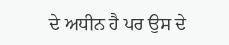ਦੇ ਅਧੀਨ ਹੈ ਪਰ ਉਸ ਦੇ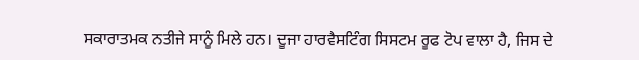ਸਕਾਰਾਤਮਕ ਨਤੀਜੇ ਸਾਨੂੰ ਮਿਲੇ ਹਨ। ਦੂਜਾ ਹਾਰਵੈਸਟਿੰਗ ਸਿਸਟਮ ਰੂਫ ਟੋਪ ਵਾਲਾ ਹੈ, ਜਿਸ ਦੇ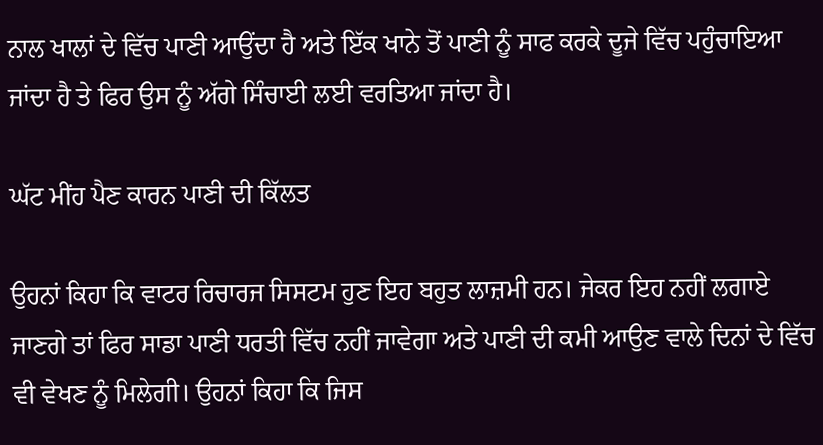ਨਾਲ ਖਾਲਾਂ ਦੇ ਵਿੱਚ ਪਾਣੀ ਆਉਂਦਾ ਹੈ ਅਤੇ ਇੱਕ ਖਾਨੇ ਤੋਂ ਪਾਣੀ ਨੂੰ ਸਾਫ ਕਰਕੇ ਦੂਜੇ ਵਿੱਚ ਪਹੁੰਚਾਇਆ ਜਾਂਦਾ ਹੈ ਤੇ ਫਿਰ ਉਸ ਨੂੰ ਅੱਗੇ ਸਿੰਚਾਈ ਲਈ ਵਰਤਿਆ ਜਾਂਦਾ ਹੈ।

ਘੱਟ ਮੀਂਹ ਪੈਣ ਕਾਰਨ ਪਾਣੀ ਦੀ ਕਿੱਲਤ

ਉਹਨਾਂ ਕਿਹਾ ਕਿ ਵਾਟਰ ਰਿਚਾਰਜ ਸਿਸਟਮ ਹੁਣ ਇਹ ਬਹੁਤ ਲਾਜ਼ਮੀ ਹਨ। ਜੇਕਰ ਇਹ ਨਹੀਂ ਲਗਾਏ ਜਾਣਗੇ ਤਾਂ ਫਿਰ ਸਾਡਾ ਪਾਣੀ ਧਰਤੀ ਵਿੱਚ ਨਹੀਂ ਜਾਵੇਗਾ ਅਤੇ ਪਾਣੀ ਦੀ ਕਮੀ ਆਉਣ ਵਾਲੇ ਦਿਨਾਂ ਦੇ ਵਿੱਚ ਵੀ ਵੇਖਣ ਨੂੰ ਮਿਲੇਗੀ। ਉਹਨਾਂ ਕਿਹਾ ਕਿ ਜਿਸ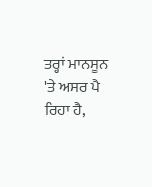ਤਰ੍ਹਾਂ ਮਾਨਸੂਨ 'ਤੇ ਅਸਰ ਪੈ ਰਿਹਾ ਹੈ,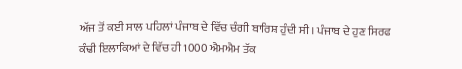ਅੱਜ ਤੋਂ ਕਈ ਸਾਲ ਪਹਿਲਾਂ ਪੰਜਾਬ ਦੇ ਵਿੱਚ ਚੰਗੀ ਬਾਰਿਸ਼ ਹੁੰਦੀ ਸੀ। ਪੰਜਾਬ ਦੇ ਹੁਣ ਸਿਰਫ ਕੰਢੀ ਇਲਾਕਿਆਂ ਦੇ ਵਿੱਚ ਹੀ 1000 ਐਮਐਮ ਤੱਕ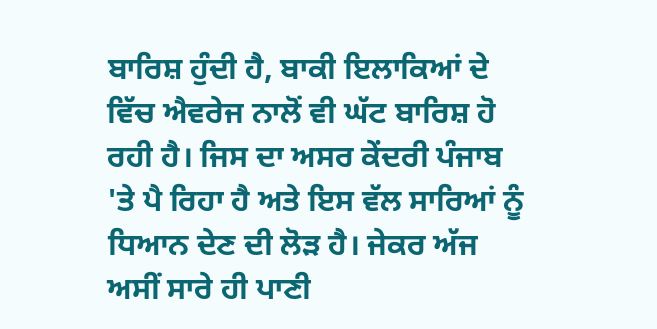ਬਾਰਿਸ਼ ਹੁੰਦੀ ਹੈ, ਬਾਕੀ ਇਲਾਕਿਆਂ ਦੇ ਵਿੱਚ ਐਵਰੇਜ ਨਾਲੋਂ ਵੀ ਘੱਟ ਬਾਰਿਸ਼ ਹੋ ਰਹੀ ਹੈ। ਜਿਸ ਦਾ ਅਸਰ ਕੇਂਦਰੀ ਪੰਜਾਬ 'ਤੇ ਪੈ ਰਿਹਾ ਹੈ ਅਤੇ ਇਸ ਵੱਲ ਸਾਰਿਆਂ ਨੂੰ ਧਿਆਨ ਦੇਣ ਦੀ ਲੋੜ ਹੈ। ਜੇਕਰ ਅੱਜ ਅਸੀਂ ਸਾਰੇ ਹੀ ਪਾਣੀ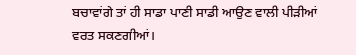ਬਚਾਵਾਂਗੇ ਤਾਂ ਹੀ ਸਾਡਾ ਪਾਣੀ ਸਾਡੀ ਆਉਣ ਵਾਲੀ ਪੀੜੀਆਂ ਵਰਤ ਸਕਣਗੀਆਂ।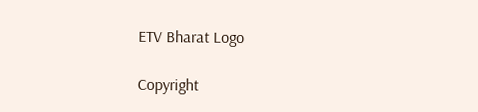ETV Bharat Logo

Copyright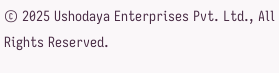© 2025 Ushodaya Enterprises Pvt. Ltd., All Rights Reserved.